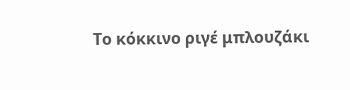Το κόκκινο ριγέ μπλουζάκι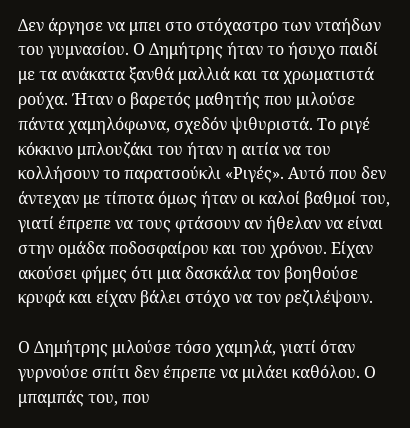Δεν άργησε να μπει στο στόχαστρο των νταήδων του γυμνασίου. Ο Δημήτρης ήταν το ήσυχο παιδί με τα ανάκατα ξανθά μαλλιά και τα χρωματιστά ρούχα. Ήταν ο βαρετός μαθητής που μιλούσε πάντα χαμηλόφωνα, σχεδόν ψιθυριστά. Το ριγέ κόκκινο μπλουζάκι του ήταν η αιτία να του κολλήσουν το παρατσούκλι «Ριγές». Αυτό που δεν άντεχαν με τίποτα όμως ήταν οι καλοί βαθμοί του, γιατί έπρεπε να τους φτάσουν αν ήθελαν να είναι στην ομάδα ποδοσφαίρου και του χρόνου. Είχαν ακούσει φήμες ότι μια δασκάλα τον βοηθούσε κρυφά και είχαν βάλει στόχο να τον ρεζιλέψουν.

Ο Δημήτρης μιλούσε τόσο χαμηλά, γιατί όταν γυρνούσε σπίτι δεν έπρεπε να μιλάει καθόλου. Ο μπαμπάς του, που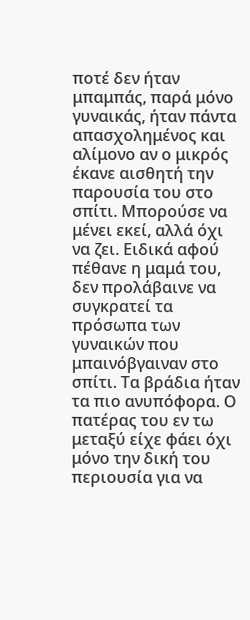ποτέ δεν ήταν μπαμπάς, παρά μόνο γυναικάς, ήταν πάντα απασχολημένος και αλίμονο αν ο μικρός έκανε αισθητή την παρουσία του στο σπίτι. Μπορούσε να μένει εκεί, αλλά όχι να ζει. Ειδικά αφού πέθανε η μαμά του, δεν προλάβαινε να συγκρατεί τα πρόσωπα των γυναικών που μπαινόβγαιναν στο σπίτι. Τα βράδια ήταν τα πιο ανυπόφορα. Ο πατέρας του εν τω μεταξύ είχε φάει όχι μόνο την δική του περιουσία για να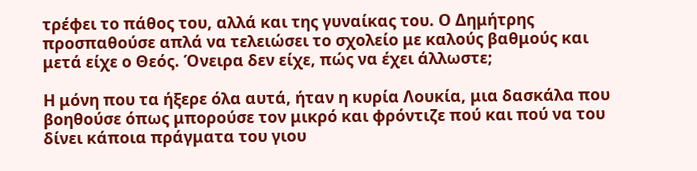τρέφει το πάθος του, αλλά και της γυναίκας του. Ο Δημήτρης προσπαθούσε απλά να τελειώσει το σχολείο με καλούς βαθμούς και μετά είχε ο Θεός. Όνειρα δεν είχε, πώς να έχει άλλωστε;

Η μόνη που τα ήξερε όλα αυτά, ήταν η κυρία Λουκία, μια δασκάλα που βοηθούσε όπως μπορούσε τον μικρό και φρόντιζε πού και πού να του δίνει κάποια πράγματα του γιου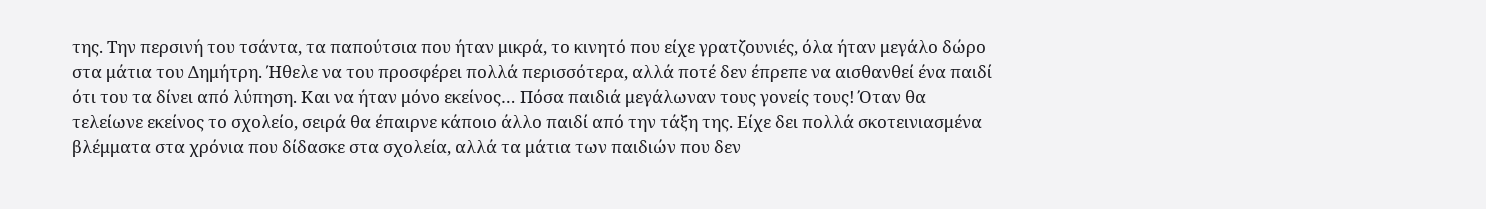της. Την περσινή του τσάντα, τα παπούτσια που ήταν μικρά, το κινητό που είχε γρατζουνιές, όλα ήταν μεγάλο δώρο στα μάτια του Δημήτρη. Ήθελε να του προσφέρει πολλά περισσότερα, αλλά ποτέ δεν έπρεπε να αισθανθεί ένα παιδί ότι του τα δίνει από λύπηση. Και να ήταν μόνο εκείνος… Πόσα παιδιά μεγάλωναν τους γονείς τους! Όταν θα τελείωνε εκείνος το σχολείο, σειρά θα έπαιρνε κάποιο άλλο παιδί από την τάξη της. Είχε δει πολλά σκοτεινιασμένα βλέμματα στα χρόνια που δίδασκε στα σχολεία, αλλά τα μάτια των παιδιών που δεν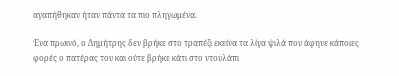αγαπήθηκαν ήταν πάντα τα πιο πληγωμένα.

Ένα πρωινό, ο Δημήτρης δεν βρήκε στο τραπέζι εκείνα τα λίγα ψιλά που άφηνε κάποιες φορές ο πατέρας του και ούτε βρήκε κάτι στο ντουλάπι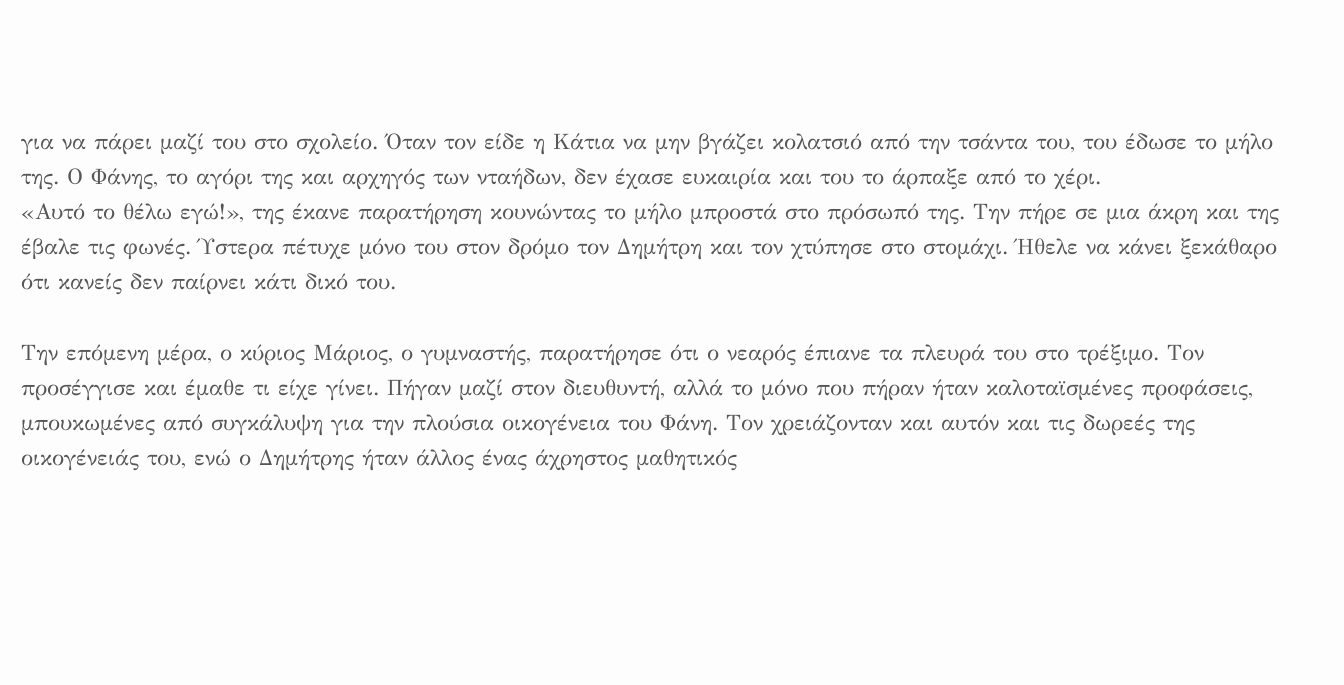για να πάρει μαζί του στο σχολείο. Όταν τον είδε η Κάτια να μην βγάζει κολατσιό από την τσάντα του, του έδωσε το μήλο της. Ο Φάνης, το αγόρι της και αρχηγός των νταήδων, δεν έχασε ευκαιρία και του το άρπαξε από το χέρι.
«Αυτό το θέλω εγώ!», της έκανε παρατήρηση κουνώντας το μήλο μπροστά στο πρόσωπό της. Την πήρε σε μια άκρη και της έβαλε τις φωνές. Ύστερα πέτυχε μόνο του στον δρόμο τον Δημήτρη και τον χτύπησε στο στομάχι. Ήθελε να κάνει ξεκάθαρο ότι κανείς δεν παίρνει κάτι δικό του.

Την επόμενη μέρα, ο κύριος Μάριος, ο γυμναστής, παρατήρησε ότι ο νεαρός έπιανε τα πλευρά του στο τρέξιμο. Τον προσέγγισε και έμαθε τι είχε γίνει. Πήγαν μαζί στον διευθυντή, αλλά το μόνο που πήραν ήταν καλοταϊσμένες προφάσεις, μπουκωμένες από συγκάλυψη για την πλούσια οικογένεια του Φάνη. Τον χρειάζονταν και αυτόν και τις δωρεές της οικογένειάς του, ενώ ο Δημήτρης ήταν άλλος ένας άχρηστος μαθητικός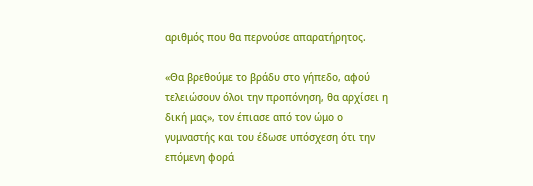αριθμός που θα περνούσε απαρατήρητος.

«Θα βρεθούμε το βράδυ στο γήπεδο, αφού τελειώσουν όλοι την προπόνηση, θα αρχίσει η δική μας», τον έπιασε από τον ώμο ο γυμναστής και του έδωσε υπόσχεση ότι την επόμενη φορά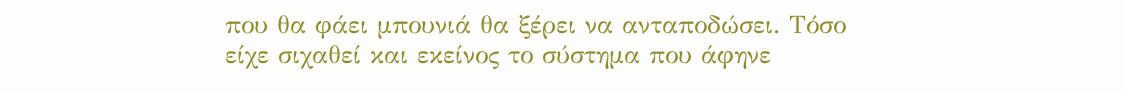που θα φάει μπουνιά θα ξέρει να ανταποδώσει. Τόσο είχε σιχαθεί και εκείνος το σύστημα που άφηνε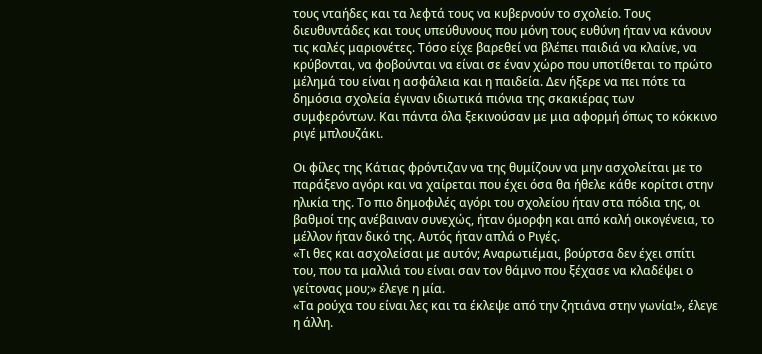τους νταήδες και τα λεφτά τους να κυβερνούν το σχολείο. Τους διευθυντάδες και τους υπεύθυνους που μόνη τους ευθύνη ήταν να κάνουν τις καλές μαριονέτες. Τόσο είχε βαρεθεί να βλέπει παιδιά να κλαίνε, να κρύβονται, να φοβούνται να είναι σε έναν χώρο που υποτίθεται το πρώτο μέλημά του είναι η ασφάλεια και η παιδεία. Δεν ήξερε να πει πότε τα δημόσια σχολεία έγιναν ιδιωτικά πιόνια της σκακιέρας των συμφερόντων. Και πάντα όλα ξεκινούσαν με μια αφορμή όπως το κόκκινο ριγέ μπλουζάκι.

Οι φίλες της Κάτιας φρόντιζαν να της θυμίζουν να μην ασχολείται με το παράξενο αγόρι και να χαίρεται που έχει όσα θα ήθελε κάθε κορίτσι στην ηλικία της. Το πιο δημοφιλές αγόρι του σχολείου ήταν στα πόδια της, οι βαθμοί της ανέβαιναν συνεχώς, ήταν όμορφη και από καλή οικογένεια, το μέλλον ήταν δικό της. Αυτός ήταν απλά ο Ριγές.
«Τι θες και ασχολείσαι με αυτόν; Αναρωτιέμαι, βούρτσα δεν έχει σπίτι του, που τα μαλλιά του είναι σαν τον θάμνο που ξέχασε να κλαδέψει ο γείτονας μου;» έλεγε η μία.
«Τα ρούχα του είναι λες και τα έκλεψε από την ζητιάνα στην γωνία!», έλεγε η άλλη.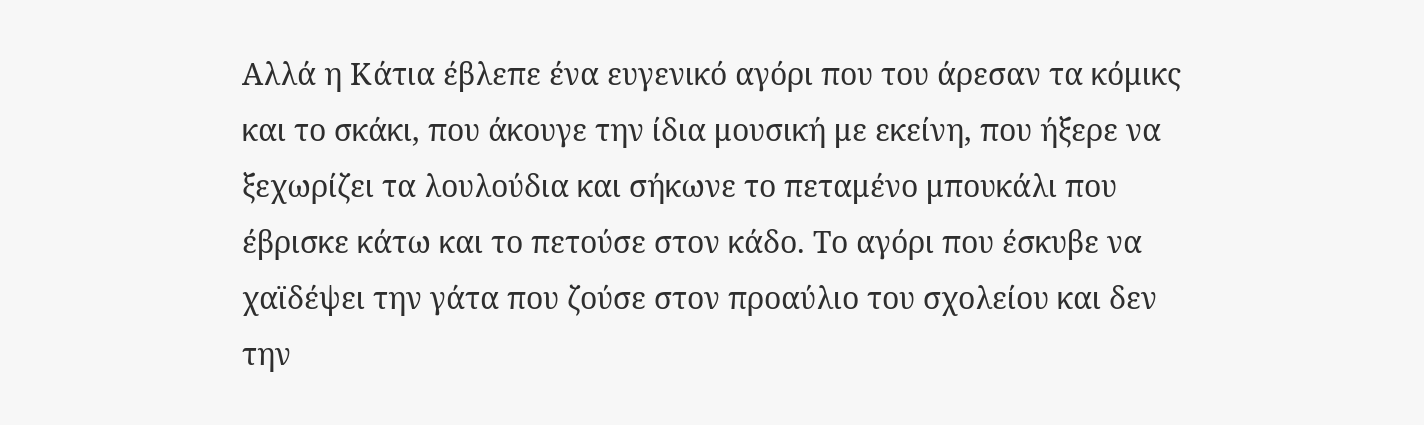Αλλά η Κάτια έβλεπε ένα ευγενικό αγόρι που του άρεσαν τα κόμικς και το σκάκι, που άκουγε την ίδια μουσική με εκείνη, που ήξερε να ξεχωρίζει τα λουλούδια και σήκωνε το πεταμένο μπουκάλι που έβρισκε κάτω και το πετούσε στον κάδο. Το αγόρι που έσκυβε να χαϊδέψει την γάτα που ζούσε στον προαύλιο του σχολείου και δεν την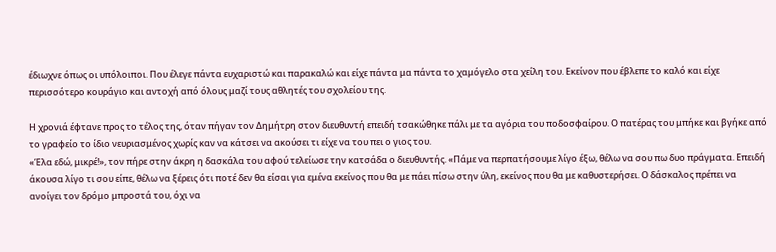έδιωχνε όπως οι υπόλοιποι. Που έλεγε πάντα ευχαριστώ και παρακαλώ και είχε πάντα μα πάντα το χαμόγελο στα χείλη του. Εκείνον που έβλεπε το καλό και είχε περισσότερο κουράγιο και αντοχή από όλους μαζί τους αθλητές του σχολείου της.

Η χρονιά έφτανε προς το τέλος της, όταν πήγαν τον Δημήτρη στον διευθυντή επειδή τσακώθηκε πάλι με τα αγόρια του ποδοσφαίρου. Ο πατέρας του μπήκε και βγήκε από το γραφείο το ίδιο νευριασμένος χωρίς καν να κάτσει να ακούσει τι είχε να του πει ο γιος του.
«Έλα εδώ, μικρέ!», τον πήρε στην άκρη η δασκάλα του αφού τελείωσε την κατσάδα ο διευθυντής. «Πάμε να περπατήσουμε λίγο έξω, θέλω να σου πω δυο πράγματα. Επειδή άκουσα λίγο τι σου είπε, θέλω να ξέρεις ότι ποτέ δεν θα είσαι για εμένα εκείνος που θα με πάει πίσω στην ύλη, εκείνος που θα με καθυστερήσει. Ο δάσκαλος πρέπει να ανοίγει τον δρόμο μπροστά του, όχι να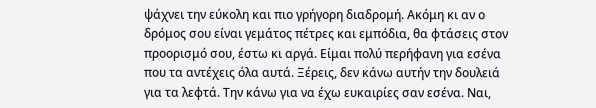ψάχνει την εύκολη και πιο γρήγορη διαδρομή. Ακόμη κι αν ο δρόμος σου είναι γεμάτος πέτρες και εμπόδια, θα φτάσεις στον προορισμό σου, έστω κι αργά. Είμαι πολύ περήφανη για εσένα που τα αντέχεις όλα αυτά. Ξέρεις, δεν κάνω αυτήν την δουλειά για τα λεφτά. Την κάνω για να έχω ευκαιρίες σαν εσένα. Ναι,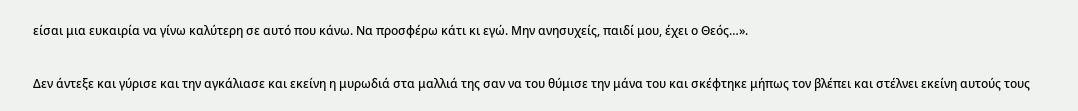είσαι μια ευκαιρία να γίνω καλύτερη σε αυτό που κάνω. Να προσφέρω κάτι κι εγώ. Μην ανησυχείς, παιδί μου, έχει ο Θεός…».

Δεν άντεξε και γύρισε και την αγκάλιασε και εκείνη η μυρωδιά στα μαλλιά της σαν να του θύμισε την μάνα του και σκέφτηκε μήπως τον βλέπει και στέλνει εκείνη αυτούς τους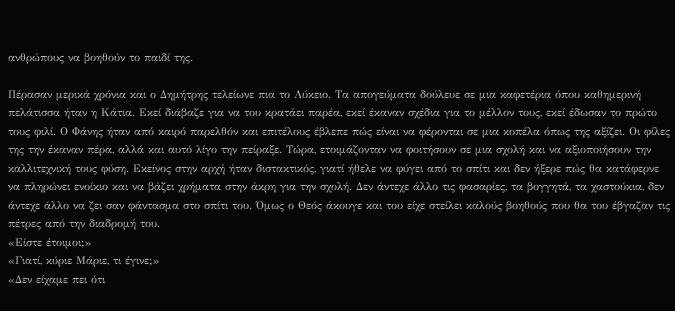ανθρώπους να βοηθούν το παιδί της.

Πέρασαν μερικά χρόνια και ο Δημήτρης τελείωνε πια το Λύκειο. Τα απογεύματα δούλευε σε μια καφετέρια όπου καθημερινή πελάτισσα ήταν η Κάτια. Εκεί διάβαζε για να του κρατάει παρέα, εκεί έκαναν σχέδια για το μέλλον τους, εκεί έδωσαν το πρώτο τους φιλί. Ο Φάνης ήταν από καιρό παρελθόν και επιτέλους έβλεπε πώς είναι να φέρονται σε μια κοπέλα όπως της αξίζει. Οι φίλες της την έκαναν πέρα, αλλά και αυτό λίγο την πείραξε. Τώρα, ετοιμάζονταν να φοιτήσουν σε μια σχολή και να αξιοποιήσουν την καλλιτεχνική τους φύση. Εκείνος στην αρχή ήταν διστακτικός, γιατί ήθελε να φύγει από το σπίτι και δεν ήξερε πώς θα κατάφερνε να πληρώνει ενοίκιο και να βάζει χρήματα στην άκρη για την σχολή. Δεν άντεχε άλλο τις φασαρίες, τα βογγητά, τα χαστούκια, δεν άντεχε άλλο να ζει σαν φάντασμα στο σπίτι του. Όμως ο Θεός άκουγε και του είχε στείλει καλούς βοηθούς που θα του έβγαζαν τις πέτρες από την διαδρομή του.
«Είστε έτοιμοι;»
«Γιατί, κύριε Μάριε, τι έγινε;»
«Δεν είχαμε πει ότι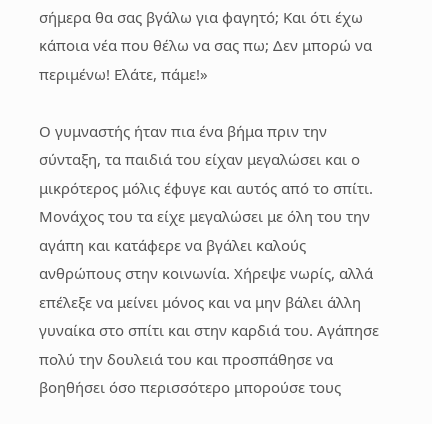σήμερα θα σας βγάλω για φαγητό; Και ότι έχω κάποια νέα που θέλω να σας πω; Δεν μπορώ να περιμένω! Ελάτε, πάμε!»

Ο γυμναστής ήταν πια ένα βήμα πριν την σύνταξη, τα παιδιά του είχαν μεγαλώσει και ο μικρότερος μόλις έφυγε και αυτός από το σπίτι. Μονάχος του τα είχε μεγαλώσει με όλη του την αγάπη και κατάφερε να βγάλει καλούς ανθρώπους στην κοινωνία. Χήρεψε νωρίς, αλλά επέλεξε να μείνει μόνος και να μην βάλει άλλη γυναίκα στο σπίτι και στην καρδιά του. Αγάπησε πολύ την δουλειά του και προσπάθησε να βοηθήσει όσο περισσότερο μπορούσε τους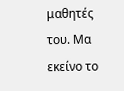μαθητές του. Μα εκείνο το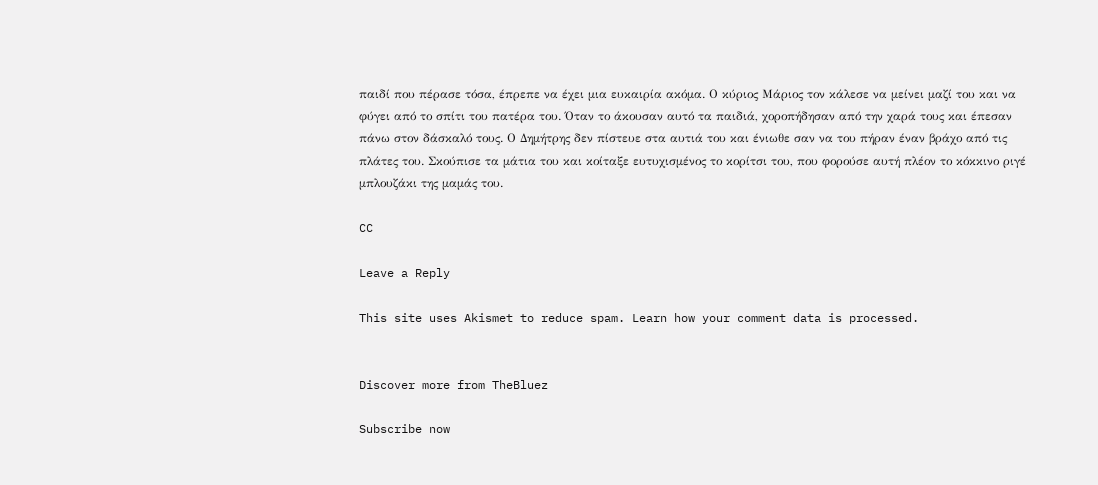παιδί που πέρασε τόσα, έπρεπε να έχει μια ευκαιρία ακόμα. Ο κύριος Μάριος τον κάλεσε να μείνει μαζί του και να φύγει από το σπίτι του πατέρα του. Όταν το άκουσαν αυτό τα παιδιά, χοροπήδησαν από την χαρά τους και έπεσαν πάνω στον δάσκαλό τους. Ο Δημήτρης δεν πίστευε στα αυτιά του και ένιωθε σαν να του πήραν έναν βράχο από τις πλάτες του. Σκούπισε τα μάτια του και κοίταξε ευτυχισμένος το κορίτσι του, που φορούσε αυτή πλέον το κόκκινο ριγέ μπλουζάκι της μαμάς του.

CC

Leave a Reply

This site uses Akismet to reduce spam. Learn how your comment data is processed.


Discover more from TheBluez

Subscribe now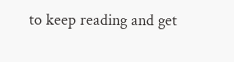to keep reading and get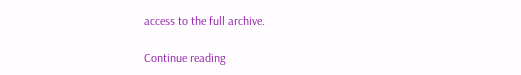access to the full archive.

Continue reading